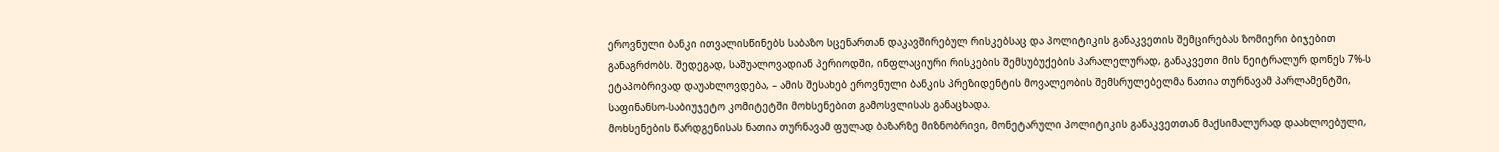ეროვნული ბანკი ითვალისწინებს საბაზო სცენართან დაკავშირებულ რისკებსაც და პოლიტიკის განაკვეთის შემცირებას ზომიერი ბიჯებით განაგრძობს. შედეგად, საშუალოვადიან პერიოდში, ინფლაციური რისკების შემსუბუქების პარალელურად, განაკვეთი მის ნეიტრალურ დონეს 7%-ს ეტაპობრივად დაუახლოვდება, – ამის შესახებ ეროვნული ბანკის პრეზიდენტის მოვალეობის შემსრულებელმა ნათია თურნავამ პარლამენტში, საფინანსო-საბიუჯეტო კომიტეტში მოხსენებით გამოსვლისას განაცხადა.
მოხსენების წარდგენისას ნათია თურნავამ ფულად ბაზარზე მიზნობრივი, მონეტარული პოლიტიკის განაკვეთთან მაქსიმალურად დაახლოებული,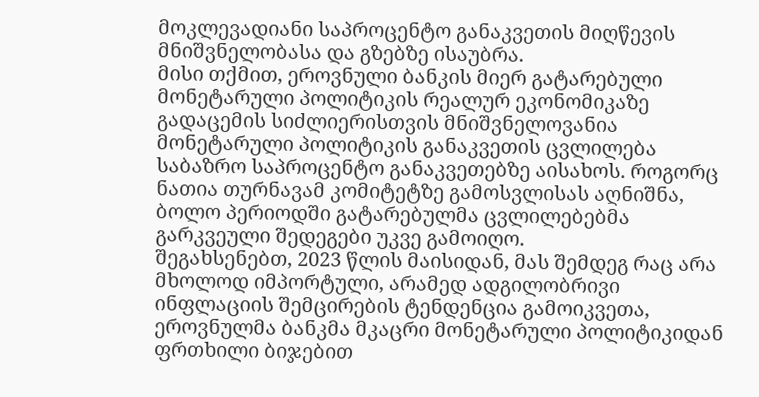მოკლევადიანი საპროცენტო განაკვეთის მიღწევის მნიშვნელობასა და გზებზე ისაუბრა.
მისი თქმით, ეროვნული ბანკის მიერ გატარებული მონეტარული პოლიტიკის რეალურ ეკონომიკაზე გადაცემის სიძლიერისთვის მნიშვნელოვანია მონეტარული პოლიტიკის განაკვეთის ცვლილება საბაზრო საპროცენტო განაკვეთებზე აისახოს. როგორც ნათია თურნავამ კომიტეტზე გამოსვლისას აღნიშნა, ბოლო პერიოდში გატარებულმა ცვლილებებმა გარკვეული შედეგები უკვე გამოიღო.
შეგახსენებთ, 2023 წლის მაისიდან, მას შემდეგ რაც არა მხოლოდ იმპორტული, არამედ ადგილობრივი ინფლაციის შემცირების ტენდენცია გამოიკვეთა, ეროვნულმა ბანკმა მკაცრი მონეტარული პოლიტიკიდან ფრთხილი ბიჯებით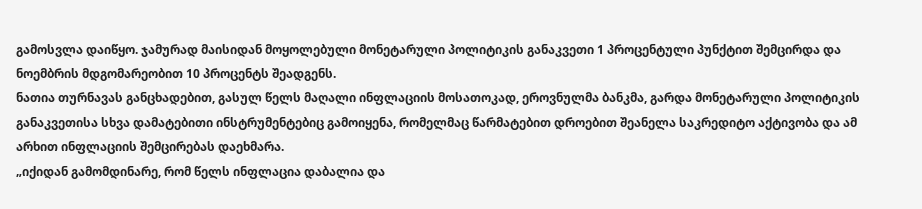გამოსვლა დაიწყო. ჯამურად მაისიდან მოყოლებული მონეტარული პოლიტიკის განაკვეთი 1 პროცენტული პუნქტით შემცირდა და ნოემბრის მდგომარეობით 10 პროცენტს შეადგენს.
ნათია თურნავას განცხადებით, გასულ წელს მაღალი ინფლაციის მოსათოკად, ეროვნულმა ბანკმა, გარდა მონეტარული პოლიტიკის განაკვეთისა სხვა დამატებითი ინსტრუმენტებიც გამოიყენა, რომელმაც წარმატებით დროებით შეანელა საკრედიტო აქტივობა და ამ არხით ინფლაციის შემცირებას დაეხმარა.
„იქიდან გამომდინარე, რომ წელს ინფლაცია დაბალია და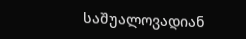საშუალოვადიან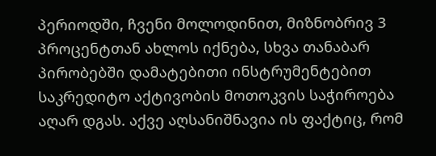პერიოდში, ჩვენი მოლოდინით, მიზნობრივ 3 პროცენტთან ახლოს იქნება, სხვა თანაბარ პირობებში დამატებითი ინსტრუმენტებით საკრედიტო აქტივობის მოთოკვის საჭიროება აღარ დგას. აქვე აღსანიშნავია ის ფაქტიც, რომ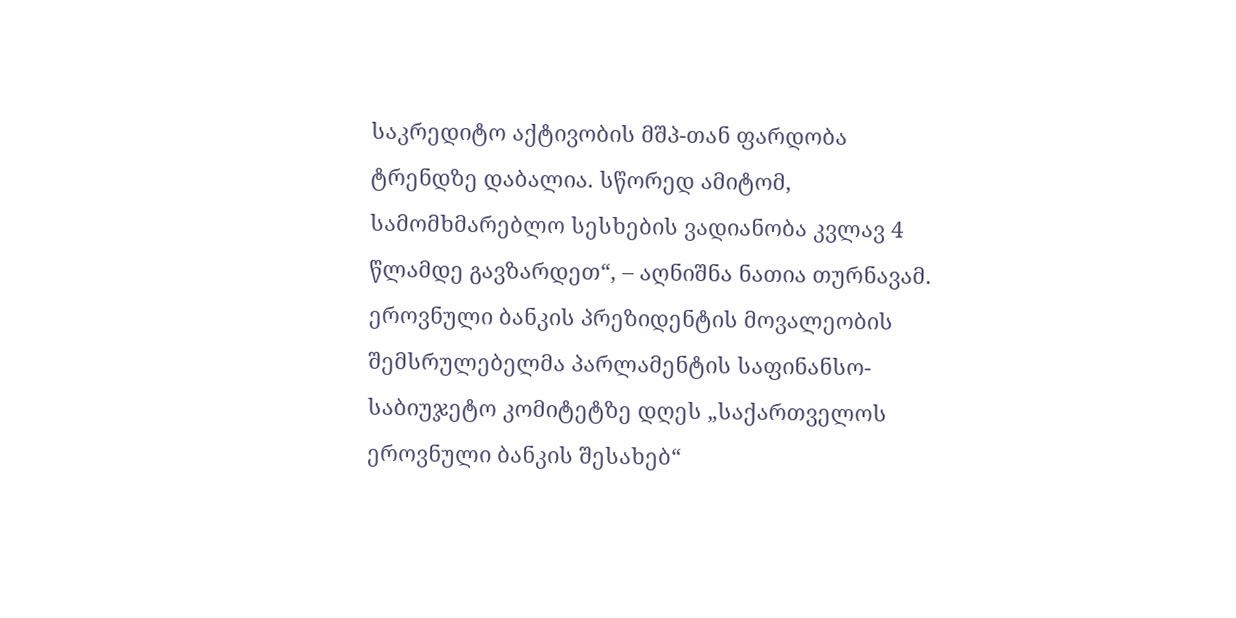საკრედიტო აქტივობის მშპ-თან ფარდობა ტრენდზე დაბალია. სწორედ ამიტომ, სამომხმარებლო სესხების ვადიანობა კვლავ 4 წლამდე გავზარდეთ“, – აღნიშნა ნათია თურნავამ.
ეროვნული ბანკის პრეზიდენტის მოვალეობის შემსრულებელმა პარლამენტის საფინანსო-საბიუჯეტო კომიტეტზე დღეს „საქართველოს ეროვნული ბანკის შესახებ“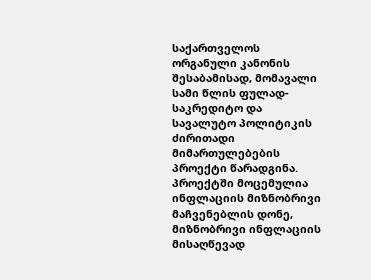საქართველოს ორგანული კანონის შესაბამისად, მომავალი სამი წლის ფულად-საკრედიტო და სავალუტო პოლიტიკის ძირითადი მიმართულებების პროექტი წარადგინა. პროექტში მოცემულია ინფლაციის მიზნობრივი მაჩვენებლის დონე, მიზნობრივი ინფლაციის მისაღწევად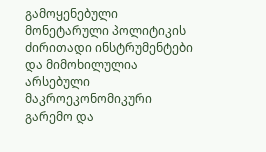გამოყენებული მონეტარული პოლიტიკის ძირითადი ინსტრუმენტები და მიმოხილულია არსებული მაკროეკონომიკური გარემო და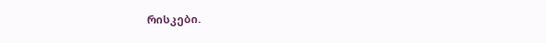რისკები.